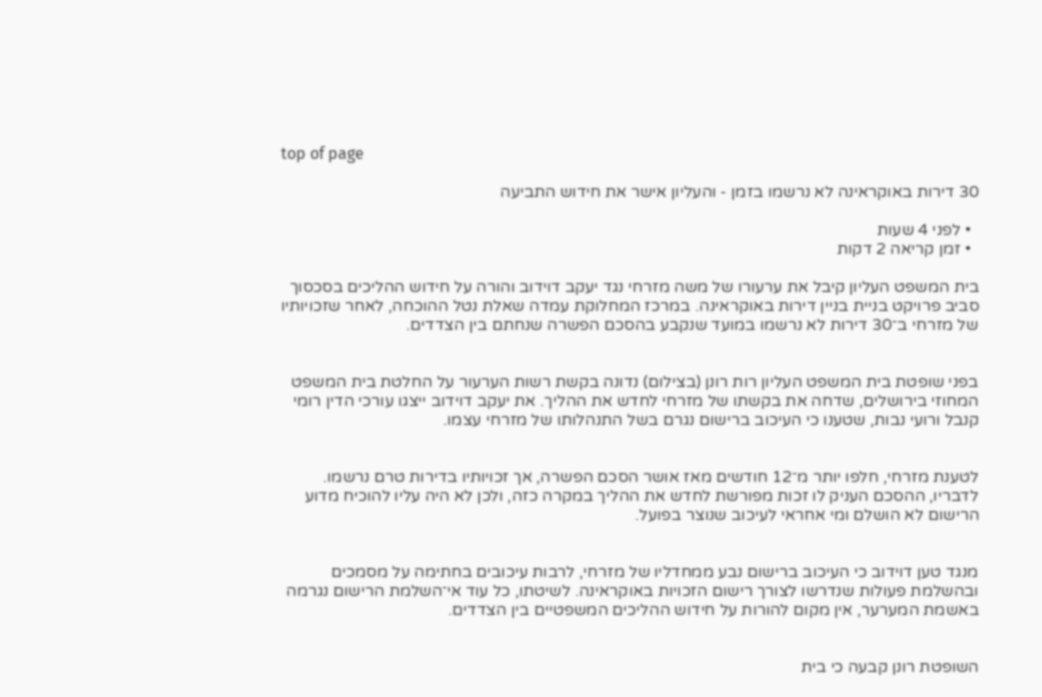top of page

30 דירות באוקראינה לא נרשמו בזמן - והעליון אישר את חידוש התביעה

  • לפני 4 שעות
  • זמן קריאה 2 דקות

בית המשפט העליון קיבל את ערעורו של משה מזרחי נגד יעקב דוידוב והורה על חידוש ההליכים בסכסוך סביב פרויקט בניית בניין דירות באוקראינה. במרכז המחלוקת עמדה שאלת נטל ההוכחה, לאחר שזכויותיו של מזרחי ב־30 דירות לא נרשמו במועד שנקבע בהסכם הפשרה שנחתם בין הצדדים.


בפני שופטת בית המשפט העליון רות רונן (בצילום) נדונה בקשת רשות הערעור על החלטת בית המשפט המחוזי בירושלים, שדחה את בקשתו של מזרחי לחדש את ההליך. את יעקב דוידוב ייצגו עורכי הדין רומי קנבל ורועי נבות, שטענו כי העיכוב ברישום נגרם בשל התנהלותו של מזרחי עצמו.


לטענת מזרחי, חלפו יותר מ־12 חודשים מאז אושר הסכם הפשרה, אך זכויותיו בדירות טרם נרשמו. לדבריו, ההסכם העניק לו זכות מפורשת לחדש את ההליך במקרה כזה, ולכן לא היה עליו להוכיח מדוע הרישום לא הושלם ומי אחראי לעיכוב שנוצר בפועל.


מנגד טען דוידוב כי העיכוב ברישום נבע ממחדליו של מזרחי, לרבות עיכובים בחתימה על מסמכים ובהשלמת פעולות שנדרשו לצורך רישום הזכויות באוקראינה. לשיטתו, כל עוד אי־השלמת הרישום נגרמה באשמת המערער, אין מקום להורות על חידוש ההליכים המשפטיים בין הצדדים.


השופטת רונן קבעה כי בית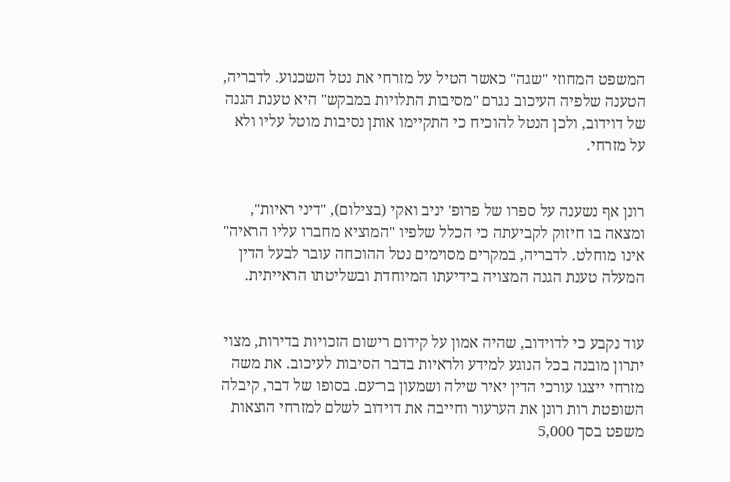המשפט המחוזי "שגה" כאשר הטיל על מזרחי את נטל השכנוע. לדבריה, הטענה שלפיה העיכוב נגרם "מסיבות התלויות במבקש" היא טענת הגנה של דוידוב, ולכן הנטל להוכיח כי התקיימו אותן נסיבות מוטל עליו ולא על מזרחי.


רונן אף נשענה על ספרו של פרופ' יניב ואקי (בצילום), "דיני ראיות", ומצאה בו חיזוק לקביעתה כי הכלל שלפיו "המוציא מחברו עליו הראיה" אינו מוחלט. לדבריה, במקרים מסוימים נטל ההוכחה עובר לבעל הדין המעלה טענת הגנה המצויה בידיעתו המיוחדת ובשליטתו הראייתית.


עוד נקבע כי לדוידוב, שהיה אמון על קידום רישום הזכויות בדירות, מצוי יתרון מובנה בכל הנוגע למידע ולראיות בדבר הסיבות לעיכוב. את משה מזרחי ייצגו עורכי הדין יאיר שילה ושמעון בר־עם. בסופו של דבר, קיבלה השופטת רות רונן את הערעור וחייבה את דוידוב לשלם למזרחי הוצאות משפט בסך 5,000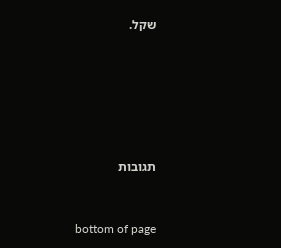שקל.






תגובות


bottom of page